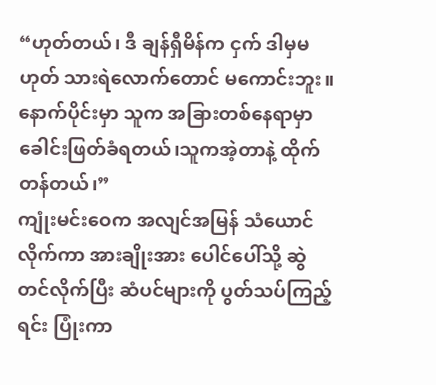“ဟုတ်တယ်၊ ဒီ ချန်ရှီမိန်က ငှက် ဒါမှမဟုတ် သားရဲလောက်တောင် မကောင်းဘူး။ နောက်ပိုင်းမှာ သူက အခြားတစ်နေရာမှာ ခေါင်းဖြတ်ခံရတယ်၊သူကအဲ့တာနဲ့ ထိုက်တန်တယ်၊”
ကျုံးမင်းဝေက အလျင်အမြန် သံယောင်လိုက်ကာ အားချိုးအား ပေါင်ပေါ်သို့ ဆွဲတင်လိုက်ပြီး ဆံပင်များကို ပွတ်သပ်ကြည့်ရင်း ပြုံးကာ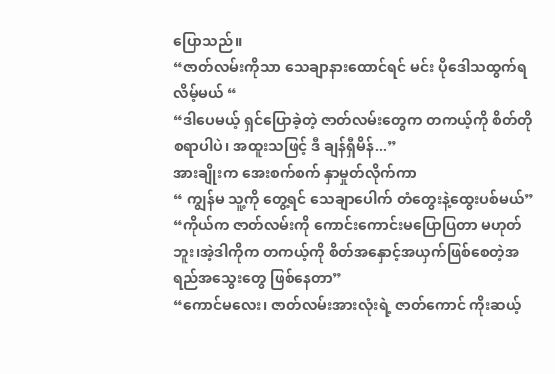ပြောသည်။
“ဇာတ်လမ်းကိုသာ သေချာနားထောင်ရင် မင်း ပိုဒေါသထွက်ရလိမ့်မယ် “
“ဒါပေမယ့် ရှင်ပြောခဲ့တဲ့ ဇာတ်လမ်းတွေက တကယ့်ကို စိတ်တိုစရာပါပဲ၊ အထူးသဖြင့် ဒီ ချန်ရှီမိန်...”
အားချိုးက အေးစက်စက် နှာမှုတ်လိုက်ကာ
“ ကျွန်မ သူ့ကို တွေ့ရင် သေချာပေါက် တံတွေးနဲ့ထွေးပစ်မယ်”
“ကိုယ်က ဇာတ်လမ်းကို ကောင်းကောင်းမပြောပြတာ မဟုတ်ဘူး၊အဲ့ဒါကိုက တကယ့်ကို စိတ်အနှောင့်အယှက်ဖြစ်စေတဲ့အရည်အသွေးတွေ ဖြစ်နေတာ”
“ကောင်မလေး၊ ဇာတ်လမ်းအားလုံးရဲ့ ဇာတ်ကောင် ကိုးဆယ့်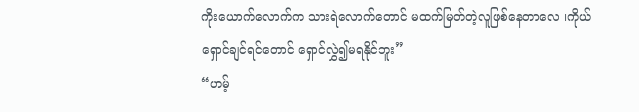ကိုးယောက်လောက်က သားရဲလောက်တောင် မထက်မြတ်တဲ့လူဖြစ်နေတာလေ ၊ကိုယ်ရှောင်ချင်ရင်တောင် ရှောင်လွှဲ၍မရနိုင်ဘူး”
“ဟမ့်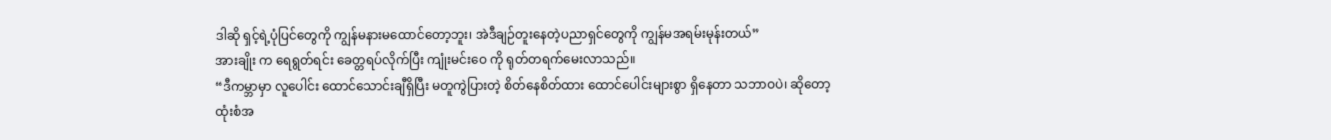ဒါဆို ရှင့်ရဲ့ပုံပြင်တွေကို ကျွန်မနားမထောင်တော့ဘူး၊ အဲဒီချဉ်တူးနေတဲ့ပညာရှင်တွေကို ကျွန်မအရမ်းမုန်းတယ်”
အားချိုး က ရေရွတ်ရင်း ခေတ္တရပ်လိုက်ပြီး ကျုံးမင်းဝေ ကို ရုတ်တရက်မေးလာသည်။
“ဒီကမ္ဘာမှာ လူပေါင်း ထောင်သောင်းချီရှိပြီး မတူကွဲပြားတဲ့ စိတ်နေစိတ်ထား ထောင်ပေါင်းများစွာ ရှိနေတာ သဘာဝပဲ၊ ဆိုတော့ ထုံးစံအ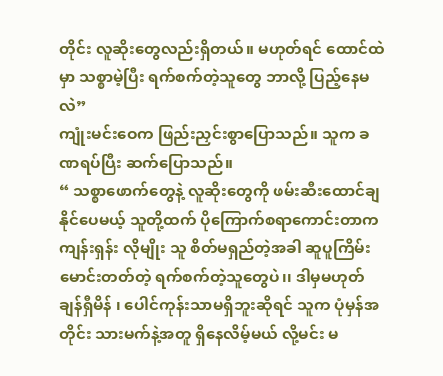တိုင်း လူဆိုးတွေလည်းရှိတယ်။ မဟုတ်ရင် ထောင်ထဲမှာ သစ္စာမဲ့ပြီး ရက်စက်တဲ့သူတွေ ဘာလို့ ပြည့်နေမလဲ”
ကျုံးမင်းဝေက ဖြည်းညှင်းစွာပြောသည်။ သူက ခဏရပ်ပြီး ဆက်ပြောသည်။
“ သစ္စာဖောက်တွေနဲ့ လူဆိုးတွေကို ဖမ်းဆီးထောင်ချနိုင်ပေမယ့် သူတို့ထက် ပိုကြောက်စရာကောင်းတာက ကျန်းရှန်း လိုမျိုး သူ စိတ်မရှည်တဲ့အခါ ဆူပူကြိမ်းမောင်းတတ်တဲ့ ရက်စက်တဲ့သူတွေပဲ၊၊ ဒါမှမဟုတ် ချန်ရှီမိန် ၊ ပေါင်ကုန်းသာမရှိဘူးဆိုရင် သူက ပုံမှန်အတိုင်း သားမက်နဲ့အတူ ရှိနေလိမ့်မယ် လို့မင်း မ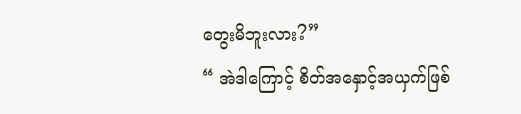တွေးမိဘူးလား?”
“ အဲဒါကြောင့် စိတ်အနှောင့်အယှက်ဖြစ်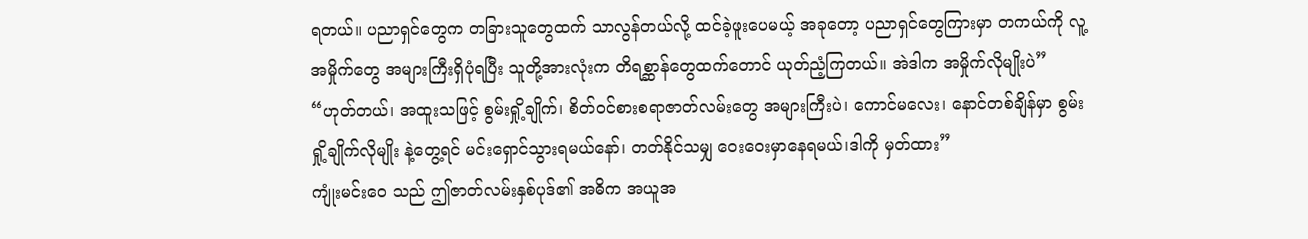ရတယ်။ ပညာရှင်တွေက တခြားသူတွေထက် သာလွန်တယ်လို့ ထင်ခဲ့ဖူးပေမယ့် အခုတော့ ပညာရှင်တွေကြားမှာ တကယ်ကို လူ့အမှိုက်တွေ အများကြီးရှိပုံရပြီး သူတို့အားလုံးက တိရစ္ဆာန်တွေထက်တောင် ယုတ်ညံ့ကြတယ်။ အဲဒါက အမှိုက်လိုမျိုးပဲ”
“ဟုတ်တယ်၊ အထူးသဖြင့် စွမ်းရှို့ချိုက်၊ စိတ်ဝင်စားစရာဇာတ်လမ်းတွေ အများကြီးပဲ၊ ကောင်မလေး၊ နောင်တစ်ချိန်မှာ စွမ်းရှို့ချိုက်လိုမျိုး နဲ့တွေ့ရင် မင်းရှောင်သွားရမယ်နော်၊ တတ်နိုင်သမျှ ဝေးဝေးမှာနေရမယ်၊ဒါကို မှတ်ထား”
ကျုံးမင်းဝေ သည် ဤဇာတ်လမ်းနှစ်ပုဒ်၏ အဓိက အယူအ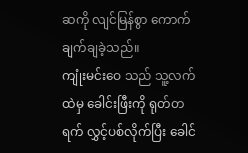ဆကို လျင်မြန်စွာ ကောက်ချက်ချခဲ့သည်။
ကျုံးမင်းဝေ သည် သူ့လက်ထဲမှ ခေါင်းဖြီးကို ရုတ်တရက် လွှင့်ပစ်လိုက်ပြီး ခေါင်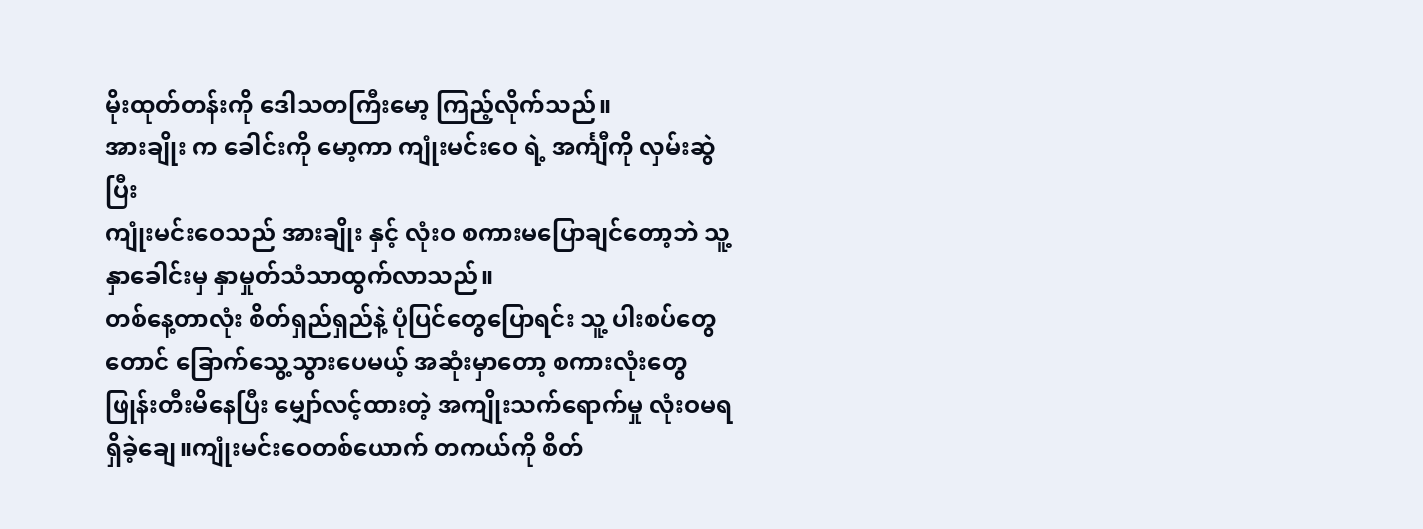မိုးထုတ်တန်းကို ဒေါသတကြီးမော့ ကြည့်လိုက်သည်။
အားချိုး က ခေါင်းကို မော့ကာ ကျုံးမင်းဝေ ရဲ့ အင်္ကျီကို လှမ်းဆွဲပြီး
ကျုံးမင်းဝေသည် အားချိုး နှင့် လုံးဝ စကားမပြောချင်တော့ဘဲ သူ့နှာခေါင်းမှ နှာမှုတ်သံသာထွက်လာသည်။
တစ်နေ့တာလုံး စိတ်ရှည်ရှည်နဲ့ ပုံပြင်တွေပြောရင်း သူ့ ပါးစပ်တွေတောင် ခြောက်သွေ့သွားပေမယ့် အဆုံးမှာတော့ စကားလုံးတွေ ဖြုန်းတီးမိနေပြီး မျှော်လင့်ထားတဲ့ အကျိုးသက်ရောက်မှု လုံးဝမရရှိခဲ့ချေ။ကျုံးမင်းဝေတစ်ယောက် တကယ်ကို စိတ်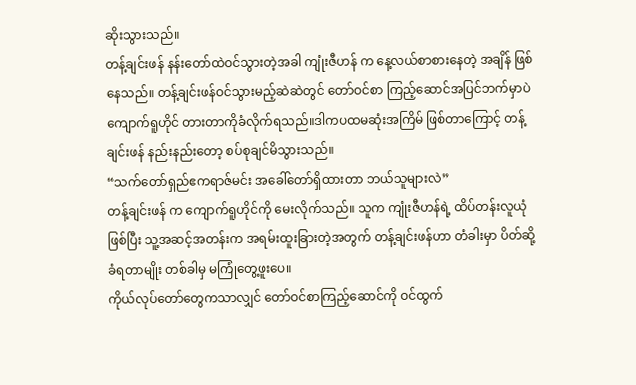ဆိုးသွားသည်။
တန့်ချင်းဖန် နန်းတော်ထဲဝင်သွားတဲ့အခါ ကျုံးဇီဟန် က နေ့လယ်စာစားနေတဲ့ အချိန် ဖြစ်နေသည်။ တန့်ချင်းဖန်ဝင်သွားမည့်ဆဲဆဲတွင် တော်ဝင်စာ ကြည့်ဆောင်အပြင်ဘက်မှာပဲ ကျောက်ရူဟိုင် တားတာကိုခံလိုက်ရသည်။ဒါကပထမဆုံးအကြိမ် ဖြစ်တာကြောင့် တန့်ချင်းဖန် နည်းနည်းတော့ စပ်စုချင်မိသွားသည်။
“သက်တော်ရှည်ဧကရာဇ်မင်း အခေါ်တော်ရှိထားတာ ဘယ်သူများလဲ”
တန့်ချင်းဖန် က ကျောက်ရူဟိုင်ကို မေးလိုက်သည်။ သူက ကျုံးဇီဟန်ရဲ့ ထိပ်တန်းလူယုံဖြစ်ပြီး သူ့အဆင့်အတန်းက အရမ်းထူးခြားတဲ့အတွက် တန့်ချင်းဖန်ဟာ တံခါးမှာ ပိတ်ဆို့ခံရတာမျိုး တစ်ခါမှ မကြုံတွေ့ဖူးပေ။
ကိုယ်လုပ်တော်တွေကသာလျှင် တော်ဝင်စာကြည့်ဆောင်ကို ဝင်ထွက်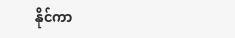နိုင်ကာ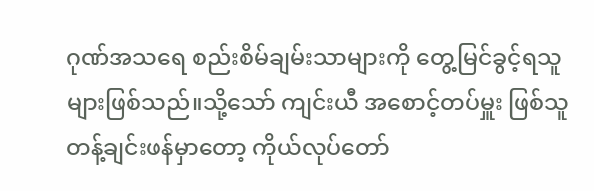ဂုဏ်အသရေ စည်းစိမ်ချမ်းသာများကို တွေ့မြင်ခွင့်ရသူများဖြစ်သည်။သို့သော် ကျင်းယီ အစောင့်တပ်မှူး ဖြစ်သူ တန့်ချင်းဖန်မှာတော့ ကိုယ်လုပ်တော်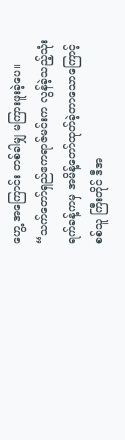ဟွေ့ အကြောင်း တစ်ခါမျှ မကြားဖူးခဲ့ပေ။
“သက်တော်ရှည်ဧကရာဇ်မင်းက လွန်ခဲ့သည့်သုံးရက်ခန့်ကမှ အမိန့်တော်ထုတ်ခဲ့တာသောကြောင့် စစ်သူ ကြီးတိုင် ဒီအ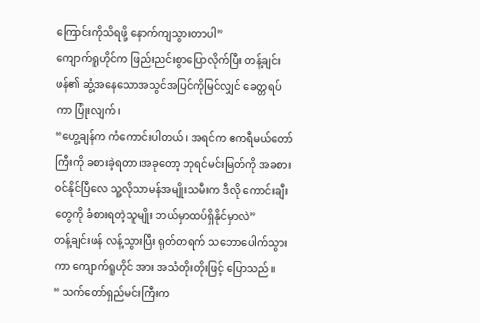ကြောင်းကိုသိရဖို့ နောက်ကျသွားတာပါ”
ကျောက်ရူဟိုင်က ဖြည်းညင်းစွာပြောလိုက်ပြီး တန့်ချင်းဖန်၏ ဆွံ့အနေသောအသွင်အပြင်ကိုမြင်လျှင် ခေတ္တရပ်ကာ ပြုံးလျက်၊
“ဟွေ့ချန်က ကံကောင်းပါတယ်၊ အရင်က ဧကရီမယ်တော်ကြီးကို ခစားခဲ့ရတာ၊အခုတော့ ဘုရင်မင်းမြတ်ကို အခစားဝင်နိုင်ပြီလေ သူ့လိုသာမန်အမျိုးသမီးက ဒီလို ကောင်းချီးတွေကို ခံစားရတဲ့သူမျိုး ဘယ်မှာထပ်ရှိနိုင်မှာလဲ”
တန့်ချင်းဖန် လန့်သွားပြီး ရုတ်တရက် သဘောပေါက်သွားကာ ကျောက်ရူဟိုင် အား အသံတိုးတိုးဖြင့် ပြောသည်။
“ သက်တော်ရှည်မင်းကြီးက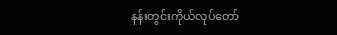နန်းတွင်းကိုယ်လုပ်တော်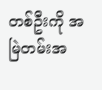တစ်ဦးကို အမြဲတမ်းအ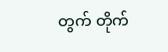တွက် တိုက်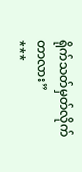ရိုက်သတ်မှတ်လိုက်တာလား”
***